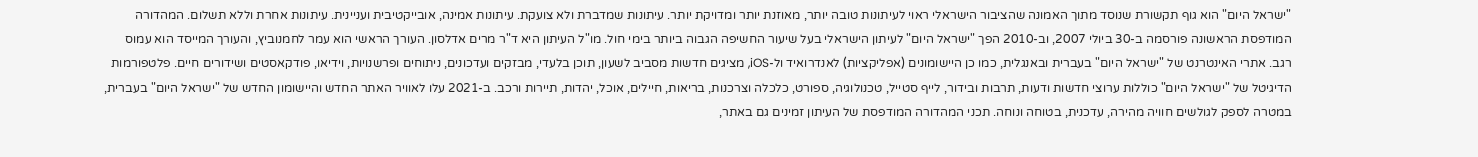"ישראל היום" הוא גוף תקשורת שנוסד מתוך האמונה שהציבור הישראלי ראוי לעיתונות טובה יותר, מאוזנת יותר ומדויקת יותר. עיתונות שמדברת ולא צועקת. עיתונות אמינה, אובייקטיבית ועניינית. עיתונות אחרת וללא תשלום. המהדורה המודפסת הראשונה פורסמה ב-30 ביולי 2007, וב-2010 הפך "ישראל היום" לעיתון הישראלי בעל שיעור החשיפה הגבוה ביותר בימי חול. מו"ל העיתון היא ד"ר מרים אדלסון. העורך הראשי הוא עמר לחמנוביץ, והעורך המייסד הוא עמוס רגב. אתרי האינטרנט של "ישראל היום" בעברית ובאנגלית, כמו כן היישומונים (אפליקציות) לאנדרואיד ול-iOS, מציגים חדשות מסביב לשעון, תוכן בלעדי, מבזקים ועדכונים, ניתוחים ופרשנויות, וידיאו, פודקאסטים ושידורים חיים. פלטפורמות הדיגיטל של "ישראל היום" כוללות ערוצי חדשות ודעות, תרבות ובידור, לייף סטייל, טכנולוגיה, ספורט, כלכלה וצרכנות, בריאות, חיילים, אוכל, יהדות, תיירות ורכב. ב-2021 עלו לאוויר האתר החדש והיישומון החדש של "ישראל היום" בעברית, במטרה לספק לגולשים חוויה מהירה, עדכנית, בטוחה ונוחה. תכני המהדורה המודפסת של העיתון זמינים גם באתר,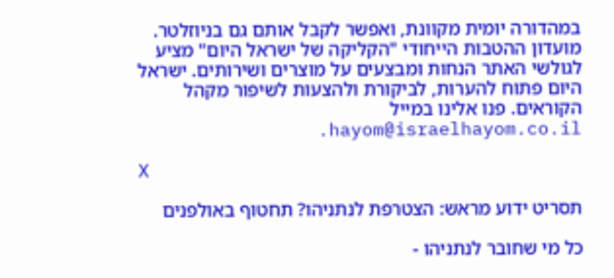במהדורה יומית מקוונת, ואפשר לקבל אותם גם בניוזלטר. מועדון ההטבות הייחודי "הקליקה של ישראל היום" מציע לגולשי האתר הנחות ומבצעים על מוצרים ושירותים. ישראל היום פתוח להערות, לביקורת ולהצעות לשיפור מקהל הקוראים. פנו אלינו במייל hayom@israelhayom.co.il.

X

תסריט ידוע מראש: הצטרפת לנתניהו? תחטוף באולפנים

כל מי שחובר לנתניהו -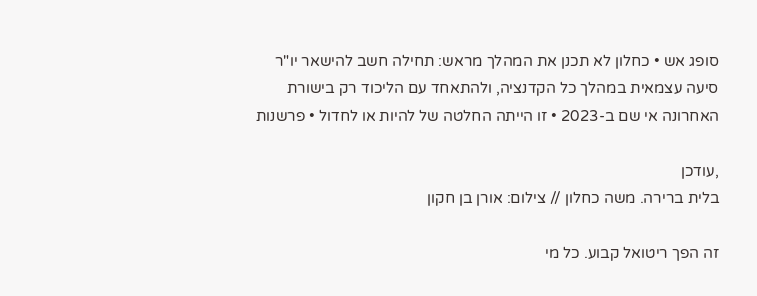סופג אש • כחלון לא תכנן את המהלך מראש: תחילה חשב להישאר יו"ר סיעה עצמאית במהלך כל הקדנציה, ולהתאחד עם הליכוד רק בישורת האחרונה אי שם ב-2023 • זו הייתה החלטה של להיות או לחדול • פרשנות

,עודכן
בלית ברירה. משה כחלון // צילום: אורן בן חקון

זה הפך ריטואל קבוע. כל מי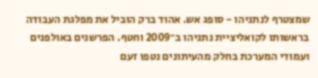שמצטרף לנתניהו - סופג אש. אהוד ברק הוביל את מפלגת העבודה בראשותו לקואליציית נתניהו ב־2009 וחטף. הפרשנים באולפנים ועמודי המערכת בחלק מהעיתונים נטפו זעם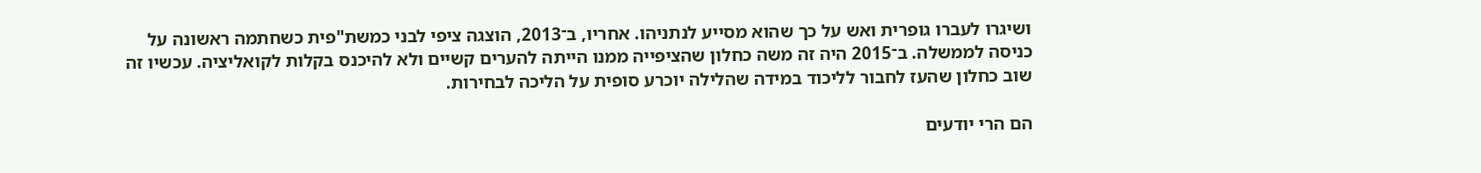ושיגרו לעברו גופרית ואש על כך שהוא מסייע לנתניהו. אחריו, ב־2013, הוצגה ציפי לבני כמשת"פית כשחתמה ראשונה על כניסה לממשלה. ב־2015 היה זה משה כחלון שהציפייה ממנו הייתה להערים קשיים ולא להיכנס בקלות לקואליציה. עכשיו זה שוב כחלון שהעז לחבור לליכוד במידה שהלילה יוכרע סופית על הליכה לבחירות.

הם הרי יודעים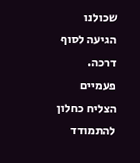שכולנו הגיעה לסוף דרכה. פעמיים הצליח כחלון להתמודד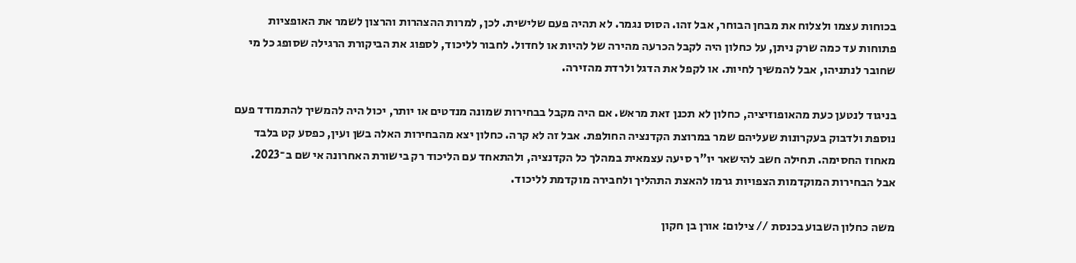בכוחות עצמו ולצלוח את מבחן הבוחר, אבל זהו. הסוס נגמר. לא תהיה פעם שלישית. לכן, למרות ההצהרות והרצון לשמר את האופציות פתוחות עד כמה שרק ניתן, על כחלון היה לקבל הכרעה מהירה של להיות או לחדול. לחבור לליכוד, לספוג את הביקורת הרגילה שסופג כל מי שחובר לנתניהו, אבל להמשיך לחיות. או לקפל את הדגל ולרדת מהזירה.

בניגוד לנטען כעת מהאופוזיציה, כחלון לא תכנן זאת מראש. אם היה מקבל בבחירות שמונה מנדטים או יותר, יכול היה להמשיך להתמודד פעם נוספת ולדבוק בעקרונות שעליהם שמר במרוצת הקדנציה החולפת. אבל זה לא קרה. כחלון יצא מהבחירות האלה בשן ועין, כפסע קט בלבד מאחוז החסימה. תחילה חשב להישאר יו"ר סיעה עצמאית במהלך כל הקדנציה, ולהתאחד עם הליכוד רק בישורת האחרונה אי שם ב־2023. אבל הבחירות המוקדמות הצפויות גרמו להאצת התהליך ולחבירה מוקדמת לליכוד.

משה כחלון השבוע בכנסת // צילום: אורן בן חקון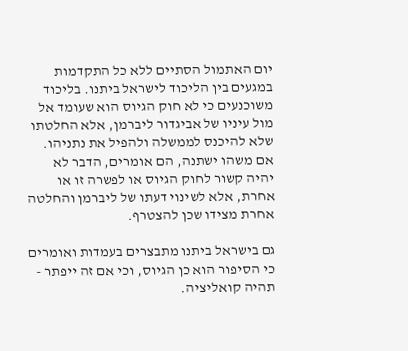יום האתמול הסתיים ללא כל התקדמות במגעים בין הליכוד לישראל ביתנו. בליכוד משוכנעים כי לא חוק הגיוס הוא שעומד אל מול עיניו של אביגדור ליברמן, אלא החלטתו שלא להיכנס לממשלה ולהפיל את נתניהו. אם משהו ישתנה, הם אומרים, הדבר לא יהיה קשור לחוק הגיוס או לפשרה זו או אחרת, אלא לשינוי דעתו של ליברמן והחלטה אחרת מצידו שכן להצטרף.

גם בישראל ביתנו מתבצרים בעמדות ואומרים כי הסיפור הוא כן הגיוס, וכי אם זה ייפתר - תהיה קואליציה.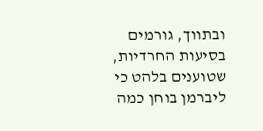ובתווך, גורמים בסיעות החרדיות, שטוענים בלהט כי ליברמן בוחן כמה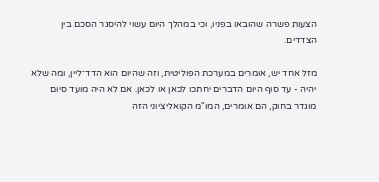הצעות פשרה שהובאו בפניו, וכי במהלך היום עשוי להיסגר הסכם בין הצדדים.

מזל אחד יש, אומרים במערכת הפוליטית, וזה שהיום הוא הדד־ליין, ומה שלא יהיה - עד סוף היום הדברים יחתכו לכאן או לכאן. אם לא היה מועד סיום מוגדר בחוק, הם אומרים, המו"מ הקואליציוני הזה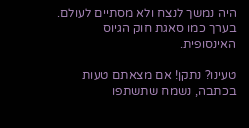היה נמשך לנצח ולא מסתיים לעולם. בערך כמו סאגת חוק הגיוס האינסופית.

טעינו? נתקן! אם מצאתם טעות בכתבה, נשמח שתשתפו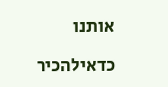אותנו

כדאילהכיר